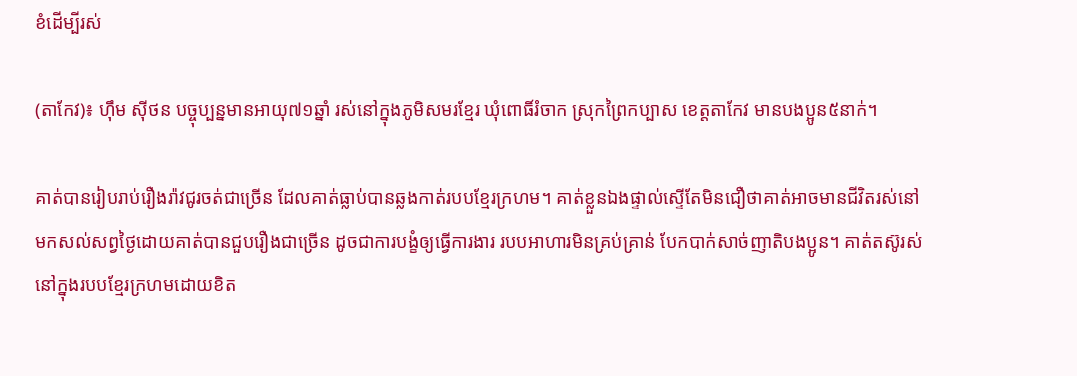ខំដើម្បីរស់

(តាកែវ)៖ ហ៊ឹម ស៊ីថន បច្ចុប្បន្នមានអាយុ៧១ឆ្នាំ រស់នៅក្នុងភូមិសមរខ្មែរ ឃុំពោធិ៍រំចាក ស្រុកព្រៃកប្បាស ខេត្តតាកែវ មានបងប្អូន៥នាក់។

គាត់បានរៀបរាប់រឿងរ៉ាវជូរចត់ជាច្រើន ដែលគាត់ធ្លាប់បានឆ្លងកាត់របបខ្មែរក្រហម។ គាត់ខ្លួនឯងផ្ទាល់ស្ទើតែមិនជឿថាគាត់អាចមានជីវិតរស់នៅមកសល់សព្វថ្ងៃដោយគាត់បានជួបរឿងជាច្រើន ដូចជាការបង្ខំឲ្យធ្វើការងារ របបអាហារមិនគ្រប់គ្រាន់ បែកបាក់សាច់ញាតិបងប្អូន។ គាត់តស៊ូរស់នៅក្នុងរបបខ្មែរក្រហមដោយខិត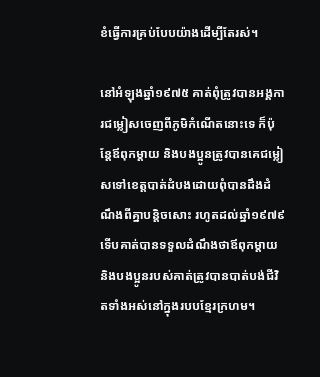ខំធ្វើការគ្រប់បែបយ៉ាងដើម្បីតែរស់។

នៅអំឡុងឆ្នាំ១៩៧៥ គាត់ពុំត្រូវបានអង្គការជម្លៀសចេញពីភូមិកំណើតនោះទេ ក៏ប៉ុន្តែឪពុកម្ដាយ និងបងប្អូនត្រូវបានគេជម្លៀសទៅខេត្តបាត់ដំបងដោយពុំបានដឹងដំណឹងពីគ្នាបន្តិចសោះ រហូតដល់ឆ្នាំ១៩៧៩ ទើបគាត់បានទទួលដំណឹងថាឪពុកម្ដាយ និងបងប្អូនរបស់គាត់ត្រូវបានបាត់បង់ជីវិតទាំងអស់នៅក្នុងរបបខ្មែរក្រហម។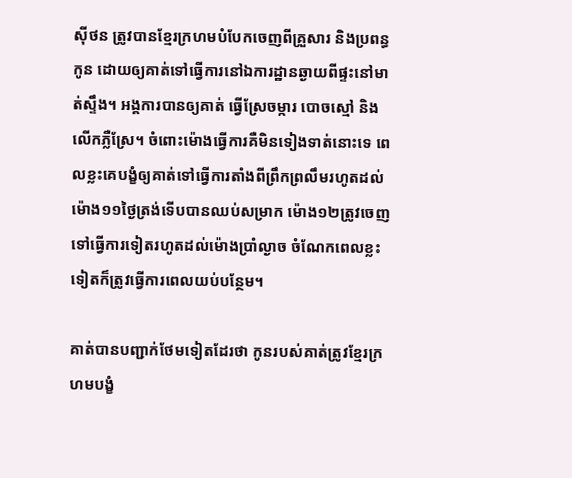ស៊ីថន ត្រូវបានខ្មែរក្រហមបំបែកចេញពីគ្រួសារ និងប្រពន្ធកូន ដោយឲ្យគាត់ទៅធ្វើការនៅឯការដ្ឋានឆ្ងាយពីផ្ទះនៅមាត់ស្ទឹង។ អង្គការបានឲ្យគាត់ ធ្វើស្រែចម្ការ បោចស្មៅ និងលើកភ្លឺស្រែ។ ចំពោះម៉ោងធ្វើការគឺមិនទៀងទាត់នោះទេ ពេលខ្លះគេបង្ខំឲ្យគាត់ទៅធ្វើការតាំងពីព្រឹកព្រលឹមរហូតដល់ម៉ោង១១ថ្ងៃត្រង់ទើបបានឈប់សម្រាក ម៉ោង១២ត្រូវចេញទៅធ្វើការទៀតរហូតដល់ម៉ោងប្រាំល្ងាច ចំណែកពេលខ្លះទៀតក៏ត្រូវធ្វើការពេលយប់បន្ថែម។

គាត់បានបញ្ជាក់ថែមទៀតដែរថា កូនរបស់គាត់ត្រូវខ្មែរក្រហមបង្ខំ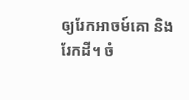ឲ្យរែកអាចម៍គោ និងរែកដី។ ចំ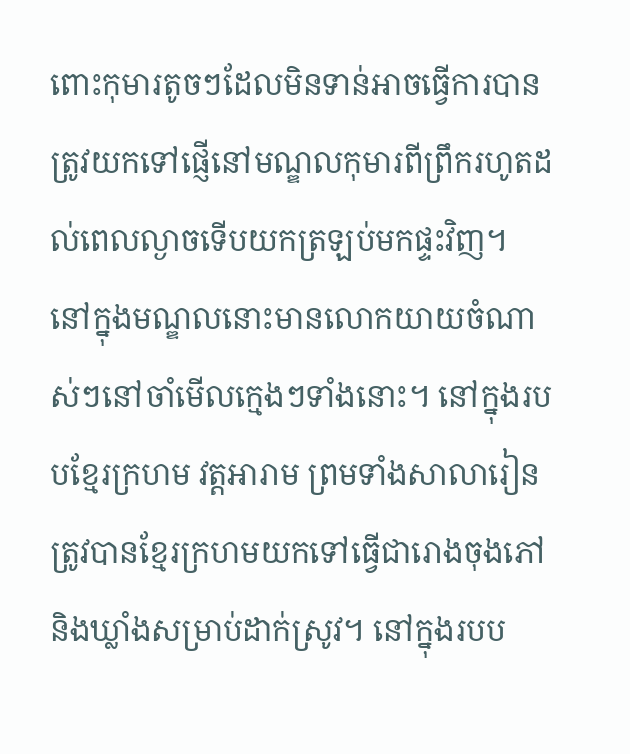ពោះកុមារតូចៗដែលមិនទាន់អាចធ្វើការបានត្រូវយកទៅផ្ញើនៅមណ្ឌលកុមារពីព្រឹករហូតដល់ពេលល្ងាចទើបយកត្រឡប់មកផ្ទះវិញ។ នៅក្នុងមណ្ឌលនោះមានលោកយាយចំណាស់ៗនៅចាំមើលក្មេងៗទាំងនោះ។ នៅក្នុងរបបខ្មែរក្រហម វត្តអារាម ព្រមទាំងសាលារៀន ត្រូវបានខ្មែរក្រហមយកទៅធ្វើជារោងចុងភៅ និងឃ្លាំងសម្រាប់ដាក់ស្រូវ។ នៅក្នុងរបប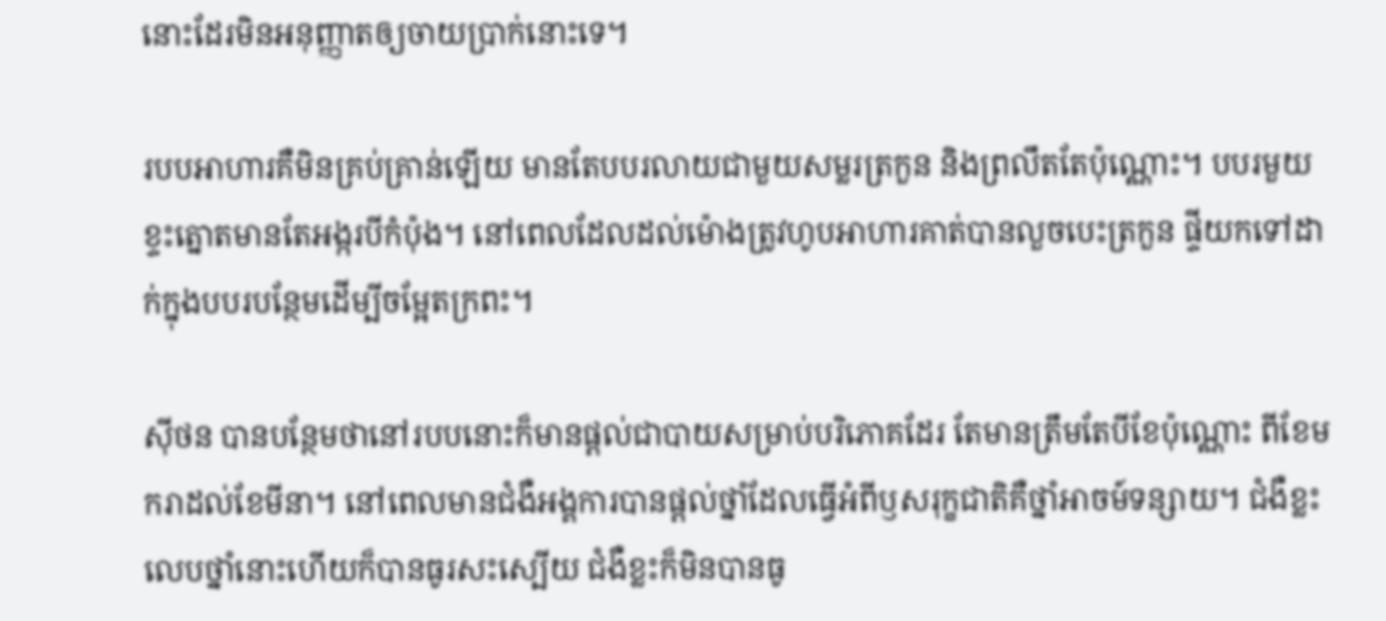នោះដែរមិនអនុញ្ញាតឲ្យចាយប្រាក់នោះទេ។

របបអាហារគឺមិនគ្រប់គ្រាន់ឡើយ មានតែបបរលាយជាមួយសម្លរត្រកួន និងព្រលឹតតែប៉ុណ្ណោះ។ បបរមួយខ្ទះត្នោតមានតែអង្ករបីកំប៉ុង។ នៅពេលដែលដល់ម៉ោងត្រូវហូបអាហារគាត់បានលួចបេះត្រកួន ផ្ទីយកទៅដាក់ក្នុងបបរបន្ថែមដើម្បីចម្អែតក្រពះ។

ស៊ីថន បានបន្ថែមថានៅរបបនោះក៏មានផ្ដល់ជាបាយសម្រាប់បរិភោគដែរ តែមានត្រឹមតែបីខែប៉ុណ្ណោះ ពីខែមករាដល់ខែមីនា។ នៅពេលមានជំងឺអង្គការបានផ្ដល់ថ្នាំដែលធ្វើអំពីឫសរុក្ខជាតិគឺថ្នាំអាចម៍ទន្សាយ។ ជំងឺខ្លះលេបថ្នាំនោះហើយក៏បានធូរសះស្បើយ ជំងឺខ្លះក៏មិនបានធូ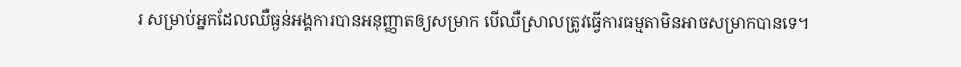រ សម្រាប់អ្នកដែលឈឺធ្ងន់អង្គការបានអនុញ្ញាតឲ្យសម្រាក បើឈឺស្រាលត្រូវធ្វើការធម្មតាមិនអាចសម្រាកបានទេ។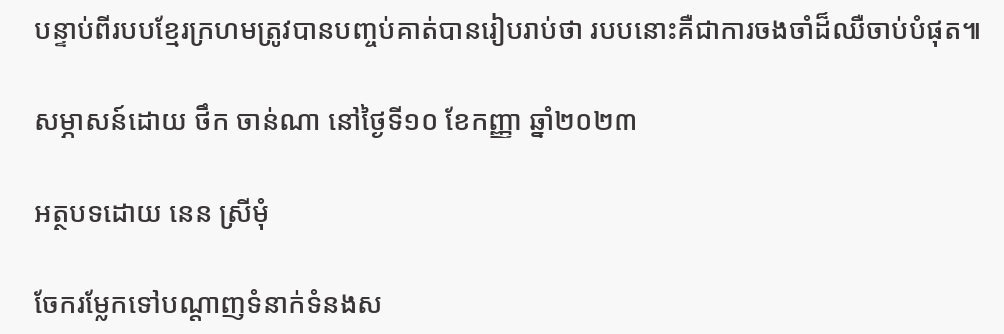បន្ទាប់ពីរបបខ្មែរក្រហមត្រូវបានបញ្ចប់គាត់បានរៀបរាប់ថា របបនោះគឺជាការចងចាំដ៏ឈឺចាប់បំផុត៕

សម្ភាសន៍ដោយ ថឹក ចាន់ណា នៅថ្ងៃទី១០ ខែកញ្ញា ឆ្នាំ២០២៣

អត្ថបទដោយ នេន ស្រីមុំ

ចែករម្លែកទៅបណ្តាញទំនាក់ទំនងស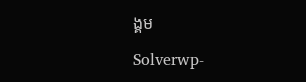ង្គម

Solverwp-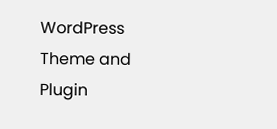WordPress Theme and Plugin